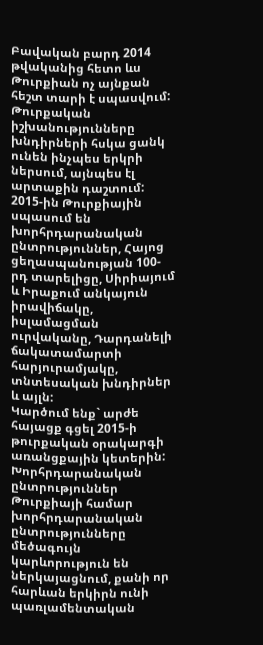Բավական բարդ 2014 թվականից հետո ևս Թուրքիան ոչ այնքան հեշտ տարի է սպասվում: Թուրքական իշխանությունները խնդիրների հսկա ցանկ ունեն ինչպես երկրի ներսում, այնպես էլ արտաքին դաշտում:
2015-ին Թուրքիային սպասում են խորհրդարանական ընտրություններ, Հայոց ցեղասպանության 100-րդ տարելիցը, Սիրիայում և Իրաքում անկայուն իրավիճակը, իսլամացման ուրվականը, Դարդանելի ճակատամարտի հարյուրամյակը, տնտեսական խնդիրներ և այլն:
Կարծում ենք` արժե հայացք գցել 2015-ի թուրքական օրակարգի առանցքային կետերին:
Խորհրդարանական ընտրություններ
Թուրքիայի համար խորհրդարանական ընտրությունները մեծագույն կարևորություն են ներկայացնում, քանի որ հարևան երկիրն ունի պառլամենտական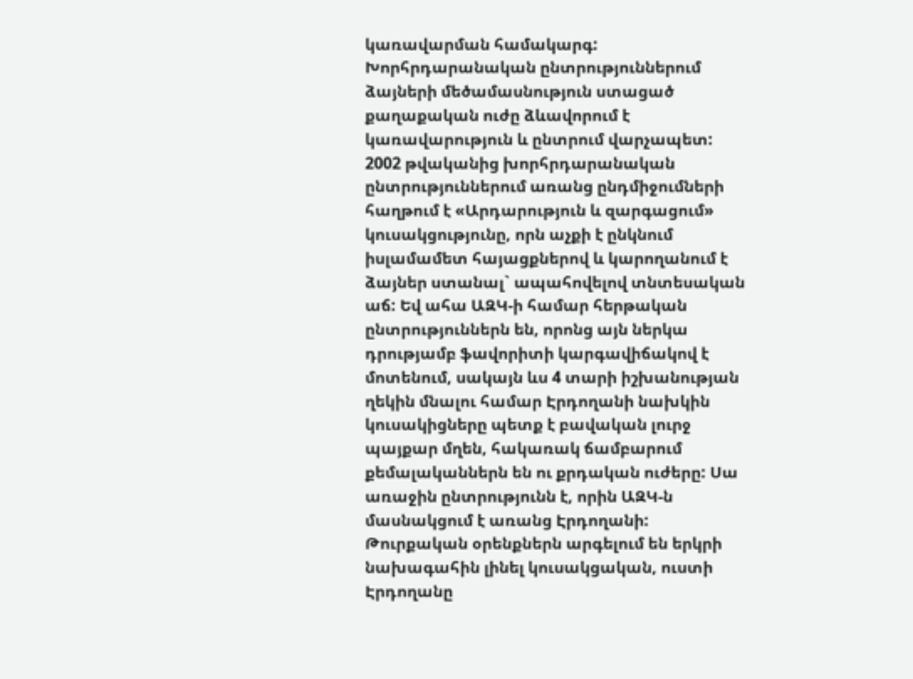կառավարման համակարգ: Խորհրդարանական ընտրություններում ձայների մեծամասնություն ստացած քաղաքական ուժը ձևավորում է կառավարություն և ընտրում վարչապետ: 2002 թվականից խորհրդարանական ընտրություններում առանց ընդմիջումների հաղթում է «Արդարություն և զարգացում» կուսակցությունը, որն աչքի է ընկնում իսլամամետ հայացքներով և կարողանում է ձայներ ստանալ` ապահովելով տնտեսական աճ: Եվ ահա ԱԶԿ-ի համար հերթական ընտրություններն են, որոնց այն ներկա դրությամբ ֆավորիտի կարգավիճակով է մոտենում, սակայն ևս 4 տարի իշխանության ղեկին մնալու համար Էրդողանի նախկին կուսակիցները պետք է բավական լուրջ պայքար մղեն, հակառակ ճամբարում քեմալականներն են ու քրդական ուժերը: Սա առաջին ընտրությունն է, որին ԱԶԿ-ն մասնակցում է առանց Էրդողանի: Թուրքական օրենքներն արգելում են երկրի նախագահին լինել կուսակցական, ուստի Էրդողանը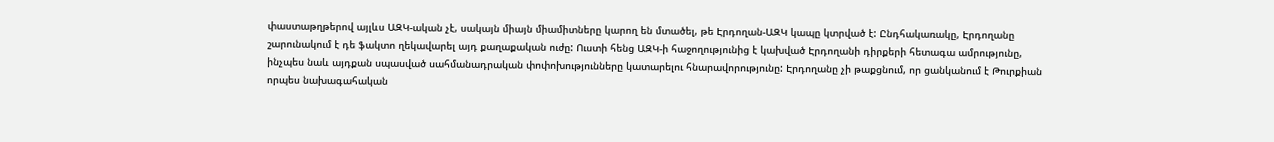փաստաթղթերով այլևս ԱԶԿ-ական չէ, սակայն միայն միամիտները կարող են մտածել, թե Էրդողան-ԱԶԿ կապը կտրված է: Ընդհակառակը, Էրդողանը շարունակում է դե ֆակտո ղեկավարել այդ քաղաքական ուժը: Ուստի հենց ԱԶԿ-ի հաջողությունից է կախված Էրդողանի դիրքերի հետագա ամրությունը, ինչպես նաև այդքան սպասված սահմանադրական փոփոխությունները կատարելու հնարավորությունը: Էրդողանը չի թաքցնում, որ ցանկանում է Թուրքիան որպես նախագահական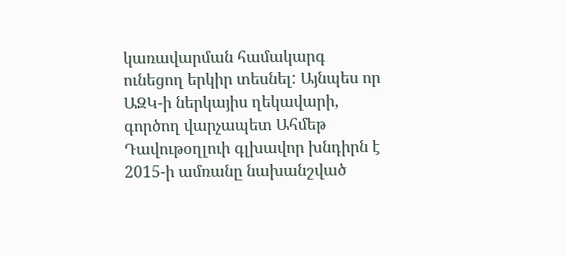կառավարման համակարգ ունեցող երկիր տեսնել: Այնպես որ ԱԶԿ-ի ներկայիս ղեկավարի, գործող վարչապետ Ահմեթ Դավութօղլուի գլխավոր խնդիրն է 2015-ի ամռանը նախանշված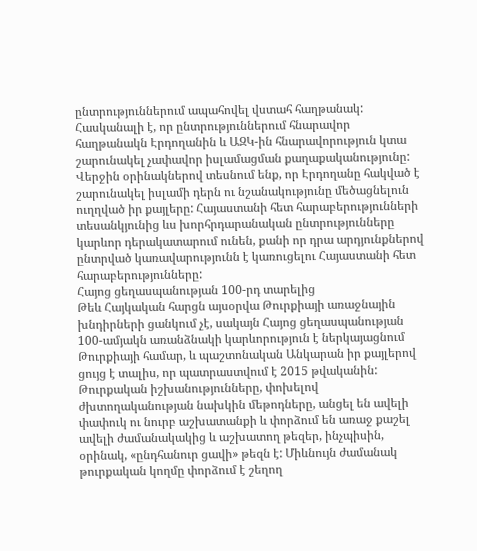ընտրություններում ապահովել վստահ հաղթանակ:
Հասկանալի է, որ ընտրություններում հնարավոր հաղթանակն Էրդողանին և ԱԶԿ-ին հնարավորություն կտա շարունակել չափավոր իսլամացման քաղաքականությունը: Վերջին օրինակներով տեսնում ենք, որ Էրդողանը հակված է շարունակել իսլամի դերն ու նշանակությունը մեծացնելուն ուղղված իր քայլերը: Հայաստանի հետ հարաբերությունների տեսանկյունից ևս խորհրդարանական ընտրությունները կարևոր դերակատարում ունեն, քանի որ դրա արդյունքներով ընտրված կառավարությունն է կառուցելու Հայաստանի հետ հարաբերությունները:
Հայոց ցեղասպանության 100-րդ տարելից
Թեև Հայկական հարցն այսօրվա Թուրքիայի առաջնային խնդիրների ցանկում չէ, սակայն Հայոց ցեղասպանության 100-ամյակն առանձնակի կարևորություն է ներկայացնում Թուրքիայի համար, և պաշտոնական Անկարան իր քայլերով ցույց է տալիս, որ պատրաստվում է 2015 թվականին:
Թուրքական իշխանությունները, փոխելով ժխտողականության նախկին մեթոդները, անցել են ավելի փափուկ ու նուրբ աշխատանքի և փորձում են առաջ քաշել ավելի ժամանակակից և աշխատող թեզեր, ինչպիսին, օրինակ, «ընդհանուր ցավի» թեզն է: Միևնույն ժամանակ թուրքական կողմը փորձում է շեղող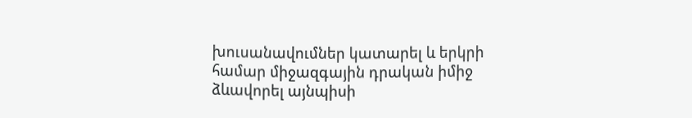խուսանավումներ կատարել և երկրի համար միջազգային դրական իմիջ ձևավորել այնպիսի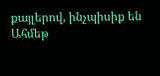քայլերով, ինչպիսիք են Ահմեթ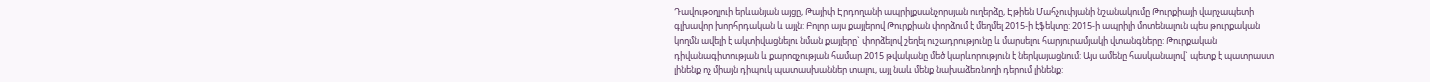Դավութօղլուի երևանյան այցը, Թայիփ Էրդողանի ապրիլքսանչորսյան ուղերձը, Էթիեն Մահչուփյանի նշանակումը Թուրքիայի վարչապետի գլխավոր խորհրդական և այլն: Բոլոր այս քայլերով Թուրքիան փորձում է մեղմել 2015-ի էֆեկտը: 2015-ի ապրիլի մոտենալուն պես թուրքական կողմն ավելի է ակտիվացնելու նման քայլերը` փորձելով շեղել ուշադրությունը և մարսելու հարյուրամյակի վտանգները: Թուրքական դիվանագիտության և քարոզչության համար 2015 թվականը մեծ կարևորություն է ներկայացնում: Այս ամենը հասկանալով` պետք է պատրաստ լինենք ոչ միայն դիպուկ պատասխաններ տալու, այլ նաև մենք նախաձեռնողի դերում լինենք: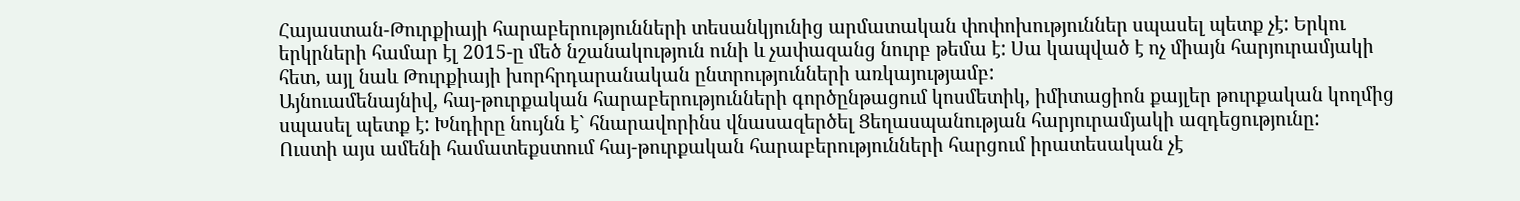Հայաստան-Թուրքիայի հարաբերությունների տեսանկյունից արմատական փոփոխություններ սպասել պետք չէ: Երկու երկրների համար էլ 2015-ը մեծ նշանակություն ունի և չափազանց նուրբ թեմա է: Սա կապված է ոչ միայն հարյուրամյակի հետ, այլ նաև Թուրքիայի խորհրդարանական ընտրությունների առկայությամբ:
Այնուամենայնիվ, հայ-թուրքական հարաբերությունների գործընթացում կոսմետիկ, իմիտացիոն քայլեր թուրքական կողմից սպասել պետք է: Խնդիրը նույնն է` հնարավորինս վնասազերծել Ցեղասպանության հարյուրամյակի ազդեցությունը:
Ուստի այս ամենի համատեքստում հայ-թուրքական հարաբերությունների հարցում իրատեսական չէ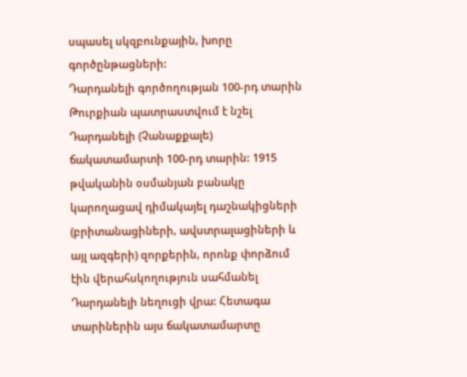սպասել սկզբունքային, խորը գործընթացների:
Դարդանելի գործողության 100-րդ տարին
Թուրքիան պատրաստվում է նշել Դարդանելի (Չանաքքալե) ճակատամարտի 100-րդ տարին: 1915 թվականին օսմանյան բանակը կարողացավ դիմակայել դաշնակիցների (բրիտանացիների, ավստրալացիների և այլ ազգերի) զորքերին, որոնք փորձում էին վերահսկողություն սահմանել Դարդանելի նեղուցի վրա: Հետագա տարիներին այս ճակատամարտը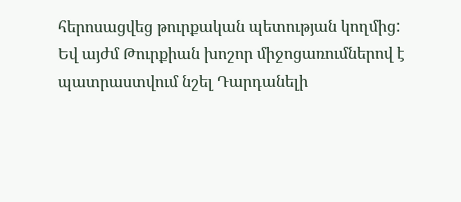հերոսացվեց թուրքական պետության կողմից: Եվ այժմ Թուրքիան խոշոր միջոցառումներով է պատրաստվում նշել Դարդանելի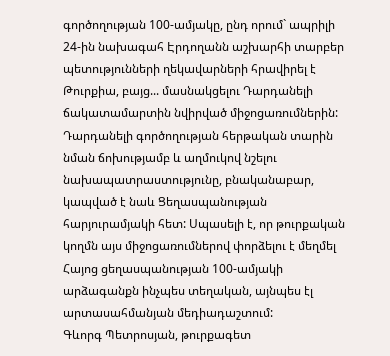գործողության 100-ամյակը, ընդ որում` ապրիլի 24-ին նախագահ Էրդողանն աշխարհի տարբեր պետությունների ղեկավարների հրավիրել է Թուրքիա, բայց... մասնակցելու Դարդանելի ճակատամարտին նվիրված միջոցառումներին: Դարդանելի գործողության հերթական տարին նման ճոխությամբ և աղմուկով նշելու նախապատրաստությունը, բնականաբար, կապված է նաև Ցեղասպանության հարյուրամյակի հետ: Սպասելի է, որ թուրքական կողմն այս միջոցառումներով փորձելու է մեղմել Հայոց ցեղասպանության 100-ամյակի արձագանքն ինչպես տեղական, այնպես էլ արտասահմանյան մեդիադաշտում:
Գևորգ Պետրոսյան, թուրքագետ